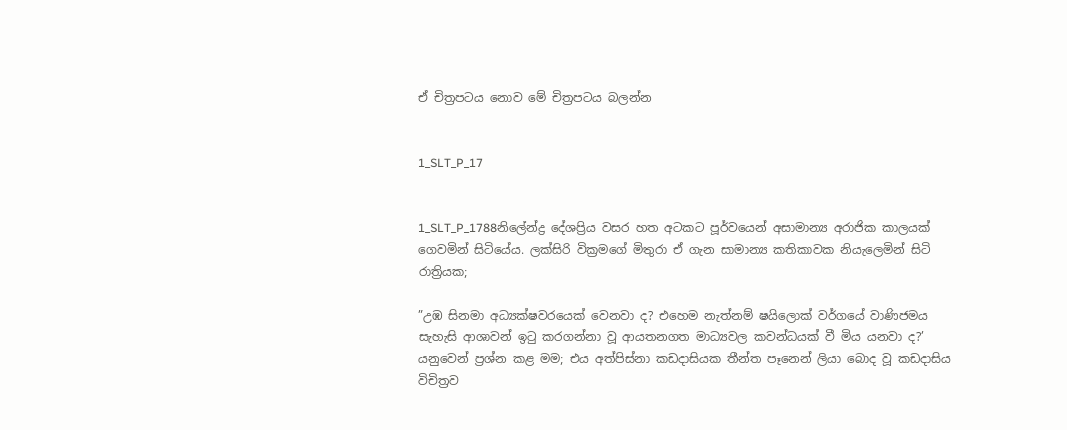ඒ චිත්‍රපටය නොව මේ චිත්‍රපටය බලන්න


1_SLT_P_17


1_SLT_P_1788නිලේන්ද්‍ර දේශප්‍රිය වසර හත අටකට පූර්වයෙන් අසාමාන්‍ය අරාජික කාලයක් ගෙවමින් සිටියේය. ලක්සිරි වික්‍රමගේ මිතුරා ඒ ගැන සාමාන්‍ය කතිකාවක නියැලෙමින් සිටි රාත්‍රියක;

”උඹ සිනමා අධ්‍යක්ෂවරයෙක් වෙනවා ද? එහෙම නැත්නම් ෂයිලොක් වර්ගයේ වාණිජමය සැහැසි ආශාවන් ඉටු කරගන්නා වූ ආයතනගත මාධ්‍යවල කවන්ධයක් වී මිය යනවා ද?’ යනුවෙන් ප්‍රශ්න කළ මම; එය අත්පිස්නා කඩදාසියක තීන්ත පෑනෙන් ලියා බොද වූ කඩදාසිය විචිත්‍රව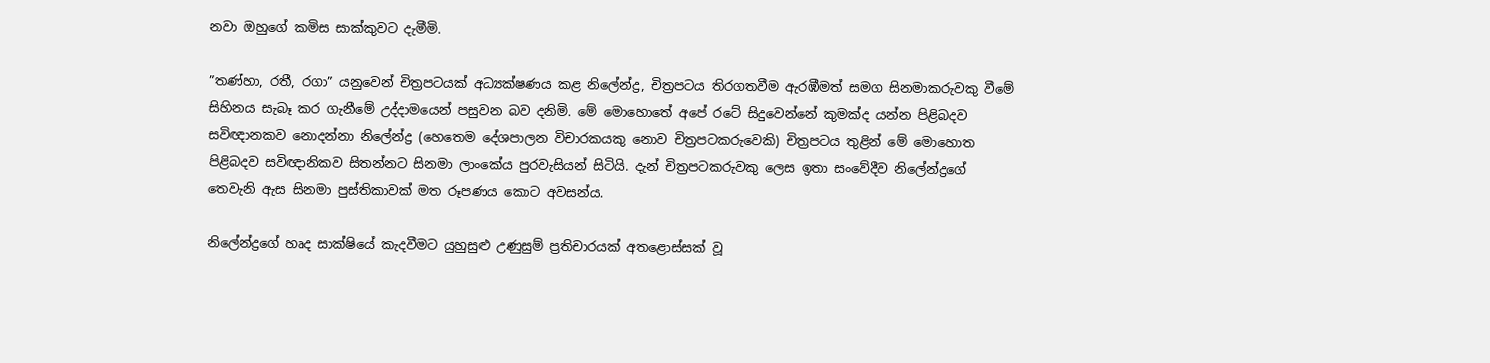නවා ඔහුගේ කමිස සාක්කුවට දැමීමි.

”තණ්හා, රතී, රගා” යනුවෙන් චිත්‍රපටයක් අධ්‍යක්ෂණය කළ නිලේන්ද්‍ර, චිත්‍රපටය තිරගතවීම ඇරඹීමත් සමග සිනමාකරුවකු වීමේ සිහිනය සැබෑ කර ගැනීමේ උද්දාමයෙන් පසුවන බව දනිමි. මේ මොහොතේ අපේ රටේ සිදුවෙන්නේ කුමක්ද යන්න පිළිබදව සවිඥානකව නොදන්නා නිලේන්ද්‍ර (හෙතෙම දේශපාලන විචාරකයකු නොව චිත්‍රපටකරුවෙකි) චිත්‍රපටය තුළින් මේ මොහොත පිළිබදව සවිඥානිකව සිතන්නට සිනමා ලාංකේය පුරවැසියන් සිටියි. දැන් චිත්‍රපටකරුවකු ලෙස ඉතා සංවේදීව නිලේන්ද්‍රගේ තෙවැනි ඇස සිනමා පුස්තිකාවක් මත රූපණය කොට අවසන්ය.

නිලේන්ද්‍රගේ හෘද සාක්ෂියේ කැදවීමට යුහුසුළු උණුසුම් ප්‍රතිචාරයක් අතළොස්සක් වූ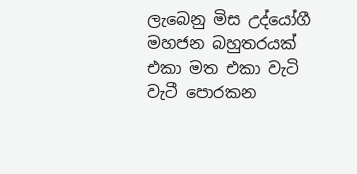ලැබෙනු මිස උද්යෝගී මහජන බහුතරයක් එකා මත එකා වැටි වැටී පොරකන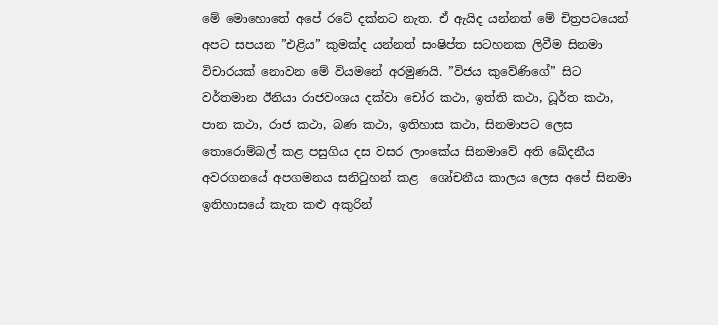මේ මොහොතේ අපේ රටේ දක්නට නැත. ඒ ඇයිද යන්නත් මේ චිත්‍රපටයෙන් අපට සපයන ”එළිය” කුමක්ද යන්නත් සංෂිප්ත සටහනක ලිවීම සිනමා විචාරයක් නොවන මේ වියමනේ අරමුණයි. ”විජය කුවේණිගේ” සිට වර්තමාන ඊනියා රාජවංශය දක්වා චෝර කථා, ඉත්ති කථා, ධූර්ත කථා, පාන කථා, රාජ කථා, බණ කථා, ඉතිහාස කථා, සිනමාපට ලෙස තොරොම්බල් කළ පසුගිය දස වසර ලාංකේය සිනමාවේ අති ඛේදනීය අවරගනයේ අපගමනය සනිටුහන් කළ  ශෝචනීය කාලය ලෙස අපේ සිනමා ඉතිහාසයේ කැත කළු අකුරින්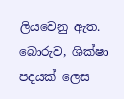ලියවෙනු ඇත. බොරුව, ශික්ෂා පදයක් ලෙස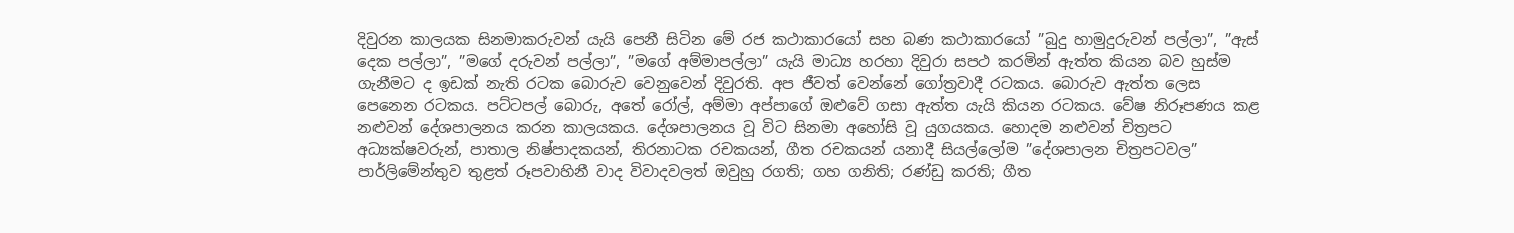දිවුරන කාලයක සිනමාකරුවන් යැයි පෙනී සිටින මේ රජ කථාකාරයෝ සහ බණ කථාකාරයෝ ”බුදු හාමුදුරුවන් පල්ලා”, ”ඇස් දෙක පල්ලා”, ”මගේ දරුවන් පල්ලා”, ”මගේ අම්මාපල්ලා” යැයි මාධ්‍ය හරහා දිවුරා සපථ කරමින් ඇත්ත කියන බව හුස්ම ගැනීමට ද ඉඩක් නැති රටක බොරුව වෙනුවෙන් දිවුරති. අප ජීවත් වෙන්නේ ගෝත්‍රවාදී රටකය. බොරුව ඇත්ත ලෙස පෙනෙන රටකය. පට්ටපල් බොරු, අතේ රෝල්, අම්මා අප්පාගේ ඔළුවේ ගසා ඇත්ත යැයි කියන රටකය. වේෂ නිරූපණය කළ නළුවන් දේශපාලනය කරන කාලයකය. දේශපාලනය වූ විට සිනමා අහෝසි වූ යුගයකය. හොදම නළුවන් චිත්‍රපට අධ්‍යක්ෂවරුන්, පාතාල නිෂ්පාදකයන්, තිරනාටක රචකයන්, ගීත රචකයන් යනාදී සියල්ලෝම ”දේශපාලන චිත්‍රපටවල” පාර්ලිමේන්තුව තුළත් රූපවාහිනී වාද විවාදවලත් ඔවුහු රගති; ගහ ගනිති; රණ්ඩු කරති; ගීත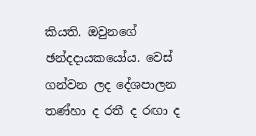කියති. ඔවුනගේ ඡන්දදායකයෝය. වෙස් ගන්වන ලද දේශපාලන තණ්හා ද රතී ද රඟා ද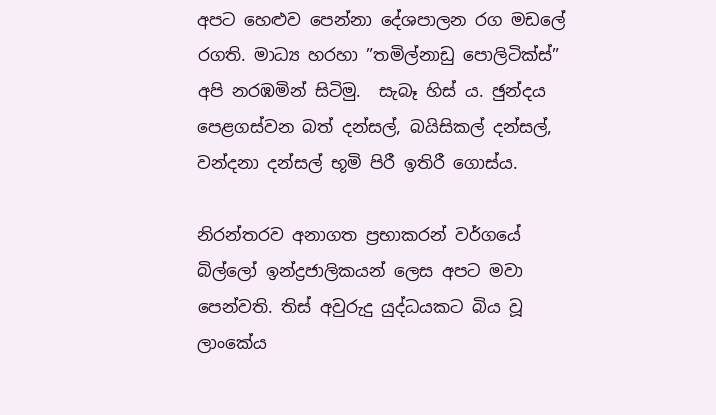අපට හෙළුව පෙන්නා දේශපාලන රග මඩලේ රගති. මාධ්‍ය හරහා ”තමිල්නාඩු පොලිටික්ස්” අපි නරඹමින් සිටිමු.  සැබෑ හිස් ය. ඡුන්දය පෙළගස්වන බත් දන්සල්, බයිසිකල් දන්සල්, වන්දනා දන්සල් භූමි පිරී ඉතිරී ගොස්ය.

නිරන්තරව අනාගත ප්‍රභාකරන් වර්ගයේ බිල්ලෝ ඉන්ද්‍රජාලිකයන් ලෙස අපට මවා පෙන්වති. තිස් අවුරුදු යුද්ධයකට බිය වූ ලාංකේය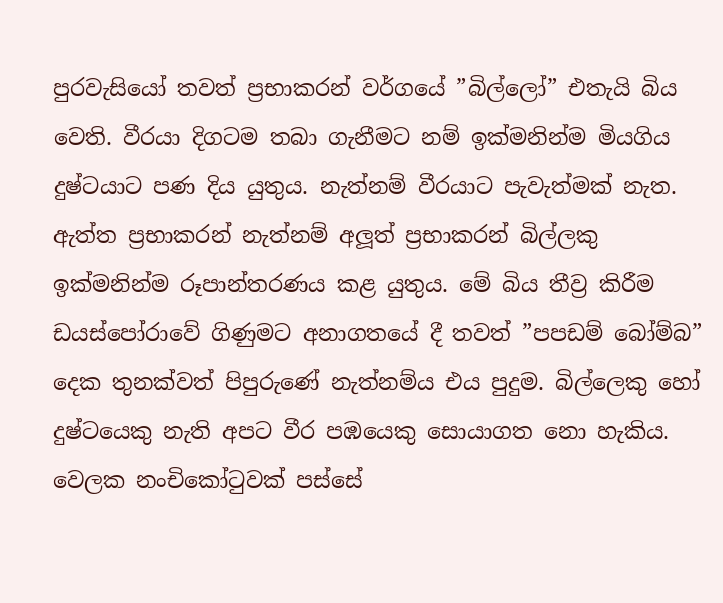පුරවැසියෝ තවත් ප්‍රභාකරන් වර්ගයේ ”බිල්ලෝ” එතැයි බිය වෙති. වීරයා දිගටම තබා ගැනීමට නම් ඉක්මනින්ම මියගිය දුෂ්ටයාට පණ දිය යුතුය. නැත්නම් වීරයාට පැවැත්මක් නැත. ඇත්ත ප්‍රභාකරන් නැත්නම් අලූත් ප්‍රභාකරන් බිල්ලකු ඉක්මනින්ම රූපාන්තරණය කළ යුතුය. මේ බිය තීව්‍ර කිරීම ඩයස්පෝරාවේ ගිණුමට අනාගතයේ දී තවත් ”පපඩම් බෝම්බ” දෙක තුනක්වත් පිපුරුණේ නැත්නම්ය එය පුදුම. බිල්ලෙකු හෝ දුෂ්ටයෙකු නැති අපට වීර පඹයෙකු සොයාගත නො හැකිය. වෙලක නංචිකෝටුවක් පස්සේ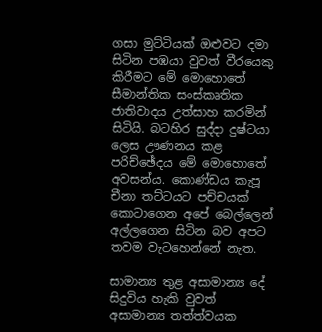ගසා මුට්ටියක් ඔළුවට දමා සිටින පඹයා වුවත් වීරයෙකු කිරීමට මේ මොහොතේ සීමාන්තික සංස්කෘතික ජාතිවාදය උත්සාහ කරමින් සිටියි. බටහිර සුද්දා දුෂ්ටයා ලෙස ඌණනය කළ පරිච්ඡේදය මේ මොහොතේ අවසන්ය. කොණ්ඩය කැපූ චීනා තට්ටයට පච්චයක් කොටාගෙන අපේ බෙල්ලෙන් අල්ලගෙන සිටින බව අපට තවම වැටහෙන්නේ නැත.

සාමාන්‍ය තුළ අසාමාන්‍ය දේ සිදුවිය හැකි වුවත් අසාමාන්‍ය තත්ත්වයක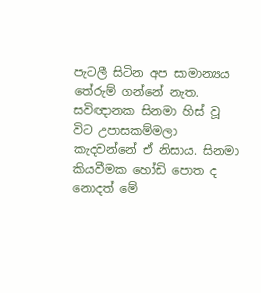පැටලී සිටින අප සාමාන්‍යය තේරුම් ගන්නේ නැත. සවිඥානක සිනමා හිස් වූ විට උපාසකම්මලා කැදවන්නේ ඒ නිසාය. සිනමා කියවීමක හෝඩි පොත ද නොදත් මේ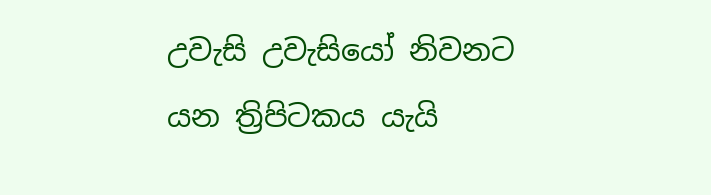උවැසි උවැසියෝ නිවනට යන ත්‍රිපිටකය යැයි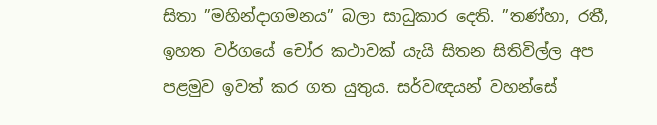සිතා ”මහින්දාගමනය” බලා සාධුකාර දෙති. ”තණ්හා, රතී, ඉහත වර්ගයේ චෝර කථාවක් යැයි සිතන සිතිවිල්ල අප පළමුව ඉවත් කර ගත යුතුය. සර්වඥයන් වහන්සේ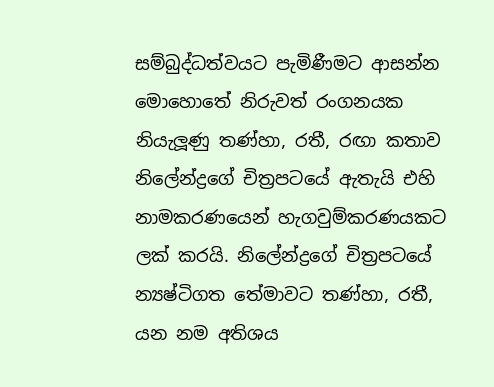සම්බුද්ධත්වයට පැමිණීමට ආසන්න මොහොතේ නිරුවත් රංගනයක නියැලූණු තණ්හා, රතී, රඟා කතාව නිලේන්ද්‍රගේ චිත්‍රපටයේ ඇතැයි එහි නාමකරණයෙන් හැගවුම්කරණයකට ලක් කරයි. නිලේන්ද්‍රගේ චිත්‍රපටයේ න්‍යෂ්ටිගත තේමාවට තණ්හා, රතී, යන නම අතිශය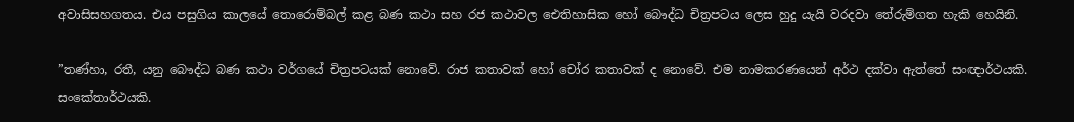අවාසිසහගතය. එය පසුගිය කාලයේ තොරොම්බල් කළ බණ කථා සහ රජ කථාවල ඓතිහාසික හෝ බෞද්ධ චිත්‍රපටය ලෙස හුදු යැයි වරදවා තේරුම්ගත හැකි හෙයිනි.

”තණ්හා, රතී, යනු බෞද්ධ බණ කථා වර්ගයේ චිත්‍රපටයක් නොවේ. රාජ කතාවක් හෝ චෝර කතාවක් ද නොවේ. එම නාමකරණයෙන් අර්ථ දක්වා ඇත්තේ සංඥාර්ථයකි. සංකේතාර්ථයකි.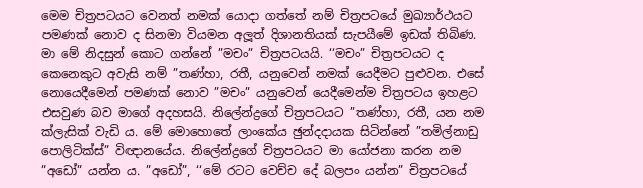මෙම චිත්‍රපටයට වෙනත් නමක් යොදා ගත්තේ නම් චිත්‍රපටයේ මුඛ්‍යාර්ථයට පමණක් නොව ද සිනමා වියමන අලූත් දිශානතියක් සැපයීමේ ඉඩක් තිබිණ. මා මේ නිදසුන් කොට ගන්නේ ”මචං” චිත්‍රපටයයි. ‘‘මචං” චිත්‍රපටයට ද කෙනෙකුට අවැසි නම් ”තණ්හා, රතී, යනුවෙන් නමක් යෙදීමට පුළුවන. එසේ නොයෙදීමෙන් පමණක් නොව ”මචං” යනුවෙන් යෙදීමෙන්ම චිත්‍රපටය ඉහළට එසවුණ බව මාගේ අදහසයි. නිලේන්ද්‍රගේ චිත්‍රපටයට ”තණ්හා, රතී, යන නම ක්ලැසික් වැඩි ය. මේ මොහොතේ ලාංකේය ඡුන්දදායක සිටින්නේ ”තමිල්නාඩු පොලිටික්ස්” විඥානයේය. නිලේන්ද්‍රගේ චිත්‍රපටයට මා යෝජනා කරන නම ”අඩෝ” යන්න ය. ”අඩෝ”, ‘‘මේ රටට වෙච්ච දේ බලපං යන්න” චිත්‍රපටයේ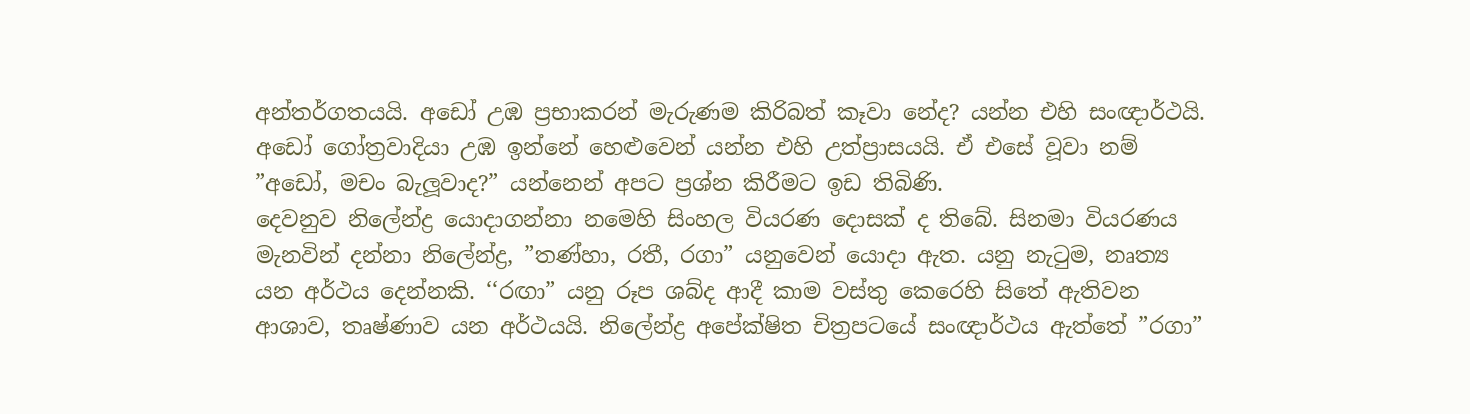අන්තර්ගතයයි. අඩෝ උඹ ප්‍රභාකරන් මැරුණම කිරිබත් කෑවා නේද? යන්න එහි සංඥාර්ථයි. අඩෝ ගෝත්‍රවාදියා උඹ ඉන්නේ හෙළුවෙන් යන්න එහි උත්ප්‍රාසයයි. ඒ එසේ වූවා නම් ”අඩෝ, මචං බැලූවාද?” යන්නෙන් අපට ප්‍රශ්න කිරීමට ඉඩ තිබිණි.
දෙවනුව නිලේන්ද්‍ර යොදාගන්නා නමෙහි සිංහල වියරණ දොසක් ද තිබේ. සිනමා වියරණය මැනවින් දන්නා නිලේන්ද්‍ර, ”තණ්හා, රතී, රගා” යනුවෙන් යොදා ඇත. යනු නැටුම, නෘත්‍ය යන අර්ථය දෙන්නකි. ‘‘රඟා” යනු රූප ශබ්ද ආදී කාම වස්තු කෙරෙහි සිතේ ඇතිවන ආශාව, තෘෂ්ණාව යන අර්ථයයි. නිලේන්ද්‍ර අපේක්ෂිත චිත්‍රපටයේ සංඥාර්ථය ඇත්තේ ”රගා”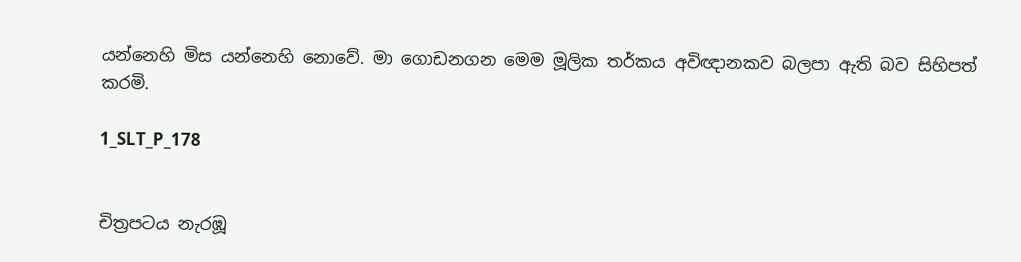යන්නෙහි මිස යන්නෙහි නොවේ. මා ගොඩනගන මෙම මූලික තර්කය අවිඥානකව බලපා ඇති බව සිහිපත් කරමි.

1_SLT_P_178


චිත්‍රපටය නැරඹූ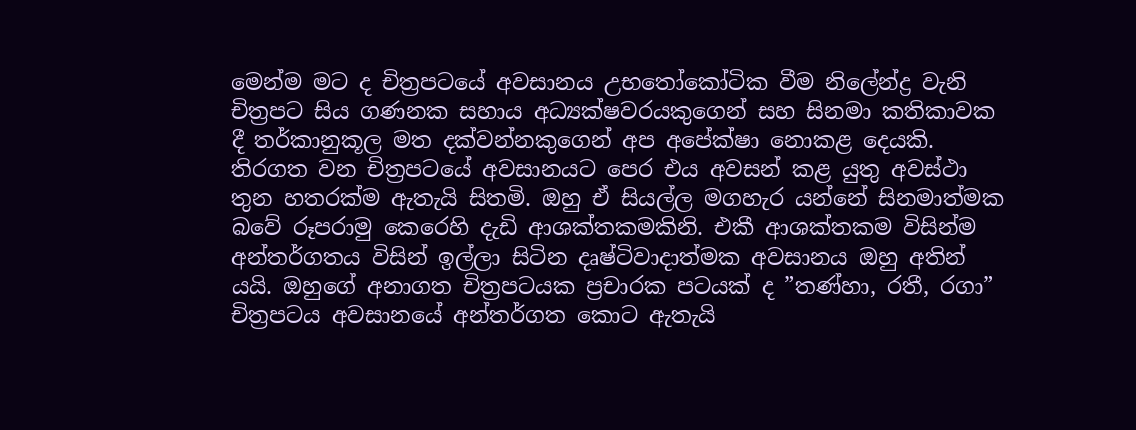මෙන්ම මට ද චිත්‍රපටයේ අවසානය උභතෝකෝටික වීම නිලේන්ද්‍ර වැනි චිත්‍රපට සිය ගණනක සහාය අධ්‍යක්ෂවරයකුගෙන් සහ සිනමා කතිකාවක දී තර්කානුකූල මත දක්වන්නකුගෙන් අප අපේක්ෂා නොකළ දෙයකි. තිරගත වන චිත්‍රපටයේ අවසානයට පෙර එය අවසන් කළ යුතු අවස්ථා තුන හතරක්ම ඇතැයි සිතමි. ඔහු ඒ සියල්ල මගහැර යන්නේ සිනමාත්මක බවේ රූපරාමු කෙරෙහි දැඩි ආශක්තකමකිනි. එකී ආශක්තකම විසින්ම අන්තර්ගතය විසින් ඉල්ලා සිටින දෘෂ්ටිවාදාත්මක අවසානය ඔහු අතින් යයි. ඔහුගේ අනාගත චිත්‍රපටයක ප්‍රචාරක පටයක් ද ”තණ්හා, රතී, රගා” චිත්‍රපටය අවසානයේ අන්තර්ගත කොට ඇතැයි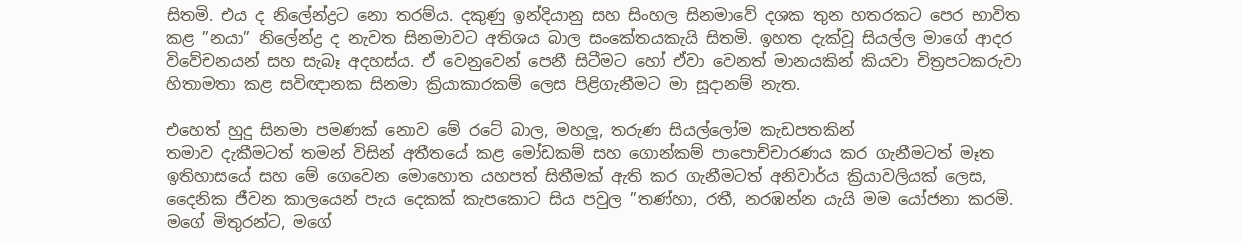සිතමි. එය ද නිලේන්ද්‍රට නො තරම්ය. දකුණු ඉන්දියානු සහ සිංහල සිනමාවේ දශක තුන හතරකට පෙර භාවිත කළ ”නයා” නිලේන්ද්‍ර ද නැවත සිනමාවට අතිශය බාල සංකේතයකැයි සිතමි. ඉහත දැක්වූ සියල්ල මාගේ ආදර විවේචනයන් සහ සැබෑ අදහස්ය. ඒ වෙනුවෙන් පෙනී සිටීමට හෝ ඒවා වෙනත් මානයකින් කියවා චිත්‍රපටකරුවා හිතාමතා කළ සවිඥානක සිනමා ක්‍රියාකාරකම් ලෙස පිළිගැනීමට මා සූදානම් නැත.

එහෙත් හුදු සිනමා පමණක් නොව මේ රටේ බාල, මහලූ, තරුණ සියල්ලෝම කැඩපතකින්
තමාව දැකීමටත් තමන් විසින් අතීතයේ කළ මෝඩකම් සහ ගොන්කම් පාපොච්චාරණය කර ගැනීමටත් මෑත ඉතිහාසයේ සහ මේ ගෙවෙන මොහොත යහපත් සිතීමක් ඇති කර ගැනීමටත් අනිවාර්ය ක්‍රියාවලියක් ලෙස, දෛනික ජීවන කාලයෙන් පැය දෙකක් කැපකොට සිය පවුල ”තණ්හා, රතී, නරඹන්න යැයි මම යෝජනා කරමි. මගේ මිතුරන්ට, මගේ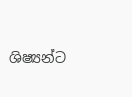ශිෂ්‍යන්ට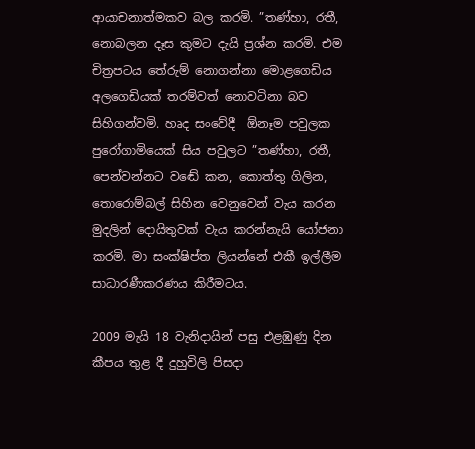ආයාචනාත්මකව බල කරමි. ”තණ්හා, රතී, නොබලන දෑස කුමට දැයි ප්‍රශ්න කරමි. එම චිත්‍රපටය තේරුම් නොගන්නා මොළගෙඩිය අලගෙඩියක් තරම්වත් නොවටිනා බව සිහිගන්වමි. හෘද සංවේදී  ඕනෑම පවුලක පුරෝගාමියෙක් සිය පවුලට ”තණ්හා, රතී, පෙන්වන්නට වඬේ කන, කොත්තු ගිලින, තොරොම්බල් සිහින වෙනුවෙන් වැය කරන මුදලින් දොයිතුවක් වැය කරන්නැයි යෝජනා කරමි. මා සංක්ෂිප්ත ලියන්නේ එකී ඉල්ලීම සාධාරණීකරණය කිරීමටය.

2009 මැයි 18 වැනිදායින් පසු එළඹුණු දින කීපය තුළ දී දුහුවිලි පිසදා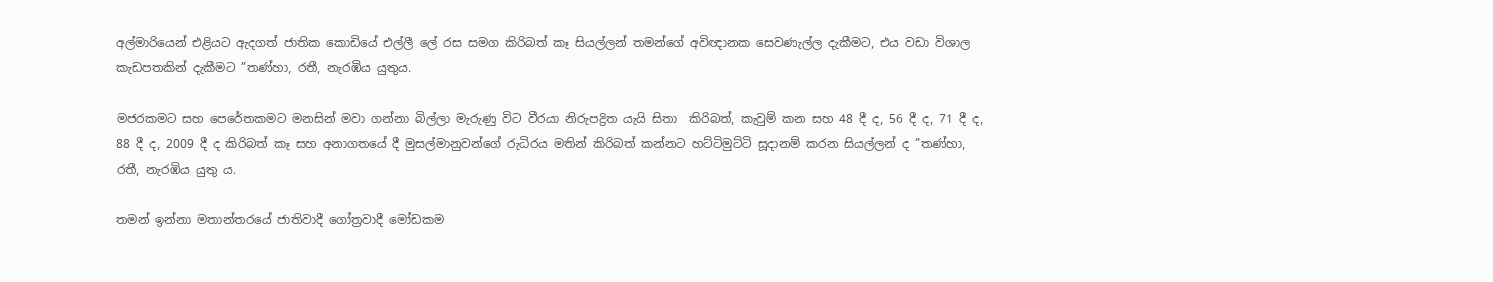අල්මාරියෙන් එළියට ඇදගත් ජාතික කොඩියේ එල්ලී ලේ රස සමග කිරිබත් කෑ සියල්ලන් තමන්ගේ අවිඥානක සෙවණැල්ල දැකීමට, එය වඩා විශාල කැඩපතකින් දැකීමට ”තණ්හා, රතී, නැරඹිය යුතුය.

මජරකමට සහ පෙරේතකමට මනසින් මවා ගන්නා බිල්ලා මැරුණු විට වීරයා නිරුපද්‍රිත යැයි සිතා  කිරිබත්, කැවුම් කන සහ 48 දී ද, 56 දී ද, 71 දී ද, 88 දී ද, 2009 දී ද කිරිබත් කෑ සහ අනාගතයේ දී මුසල්මානුවන්ගේ රුධිරය මතින් කිරිබත් කන්නට හට්ටිමුට්ටි සූදානම් කරන සියල්ලන් ද ”තණ්හා, රතී, නැරඹිය යුතු ය.

තමන් ඉන්නා මතාන්තරයේ ජාතිවාදී ගෝත්‍රවාදී මෝඩකම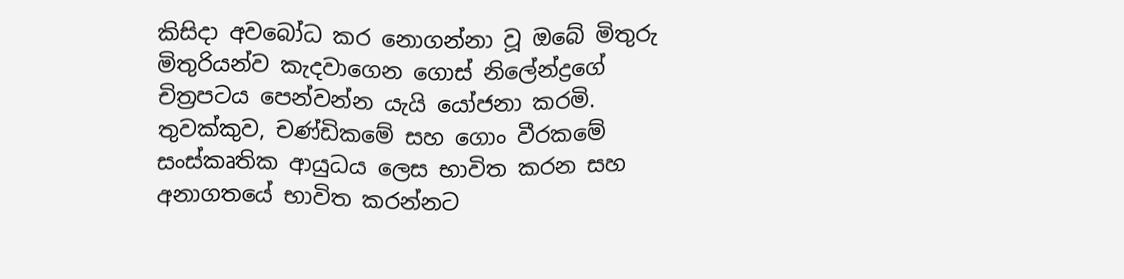කිසිදා අවබෝධ කර නොගන්නා වූ ඔබේ මිතුරු මිතුරියන්ව කැදවාගෙන ගොස් නිලේන්ද්‍රගේ චිත්‍රපටය පෙන්වන්න යැයි යෝජනා කරමි. තුවක්කුව, චණ්ඩිකමේ සහ ගොං වීරකමේ සංස්කෘතික ආයුධය ලෙස භාවිත කරන සහ අනාගතයේ භාවිත කරන්නට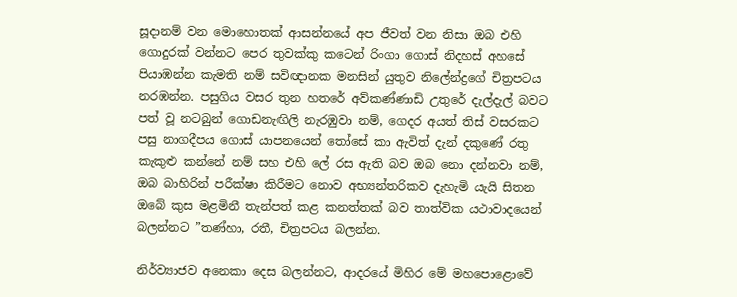සූදානම් වන මොහොතක් ආසන්නයේ අප ජීවත් වන නිසා ඔබ එහි ගොදුරක් වන්නට පෙර තුවක්කු කටෙන් රිංගා ගොස් නිදහස් අහසේ පියාඹන්න කැමති නම් සවිඥානක මනසින් යුතුව නිලේන්ද්‍රගේ චිත්‍රපටය නරඹන්න. පසුගිය වසර තුන හතරේ අව්කණ්ණාඩි උතුරේ දැල්දැල් බවට පත් වූ නටබුන් ගොඩනැඟිලි නැරඹුවා නම්, ගෙදර අයත් තිස් වසරකට පසු නාගදීපය ගොස් යාපනයෙන් තෝසේ කා ඇවිත් දැන් දකුණේ රතු කැකුළු කන්නේ නම් සහ එහි ලේ රස ඇති බව ඔබ නො දන්නවා නම්, ඔබ බාහිරින් පරීක්ෂා කිරීමට නොව අභ්‍යන්තරිකව දැහැමි යැයි සිතන ඔබේ කුස මළමිනී තැන්පත් කළ කනත්තක් බව තාත්වික යථාවාදයෙන් බලන්නට ”තණ්හා, රතී, චිත්‍රපටය බලන්න.

නිර්ව්‍යාජව අනෙකා දෙස බලන්නට, ආදරයේ මිහිර මේ මහපොළොවේ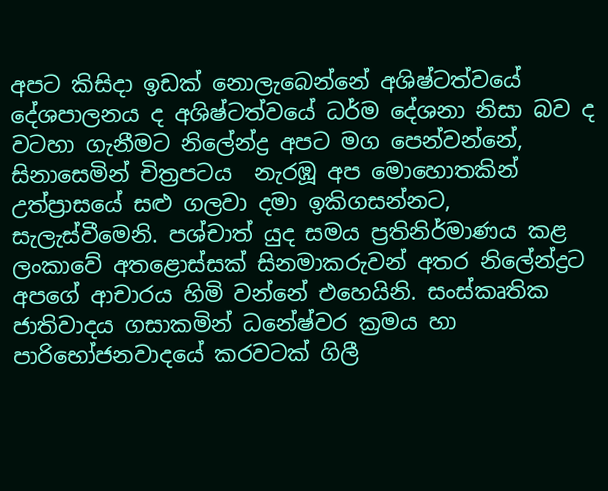අපට කිසිදා ඉඩක් නොලැබෙන්නේ අශිෂ්ටත්වයේ දේශපාලනය ද අශිෂ්ටත්වයේ ධර්ම දේශනා නිසා බව ද වටහා ගැනීමට නිලේන්ද්‍ර අපට මග පෙන්වන්නේ, සිනාසෙමින් චිත්‍රපටය  නැරඹූ අප මොහොතකින් උත්ප්‍රාසයේ සළු ගලවා දමා ඉකිගසන්නට, සැලැස්වීමෙනි. පශ්චාත් යුද සමය ප්‍රතිනිර්මාණය කළ ලංකාවේ අතළොස්සක් සිනමාකරුවන් අතර නිලේන්ද්‍රට අපගේ ආචාරය හිමි වන්නේ එහෙයිනි. සංස්කෘතික ජාතිවාදය ගසාකමින් ධනේෂ්වර ක්‍රමය හා පාරිභෝජනවාදයේ කරවටක් ගිලී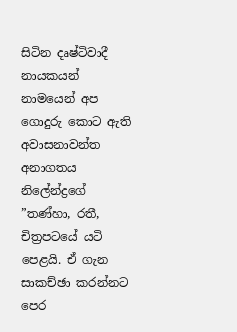සිටින දෘෂ්ටිවාදී නායකයන් නාමයෙන් අප ගොදුරු කොට ඇති අවාසනාවන්ත අනාගතය නිලේන්ද්‍රගේ ”තණ්හා, රතී, චිත්‍රපටයේ යටි පෙළයි. ඒ ගැන සාකච්ඡා කරන්නට පෙර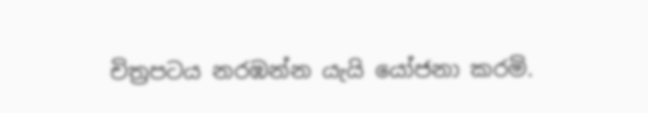චිත්‍රපටය නරඹන්න යැයි යෝජනා කරමි.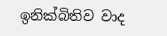ඉනික්බිතිව වාද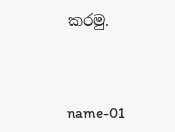කරමු.



name-01